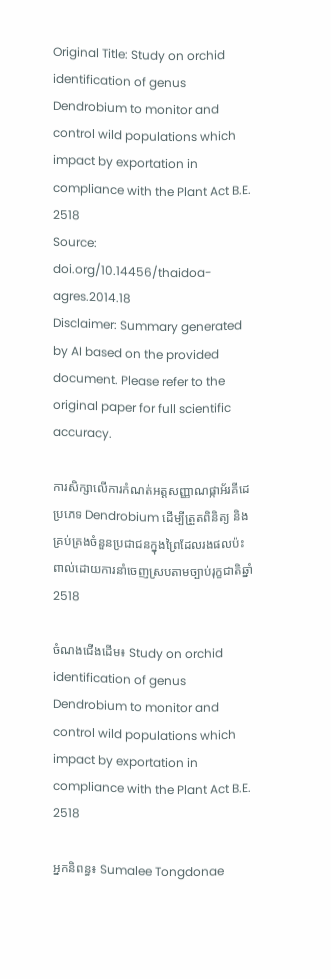Original Title: Study on orchid identification of genus Dendrobium to monitor and control wild populations which impact by exportation in compliance with the Plant Act B.E. 2518
Source: doi.org/10.14456/thaidoa-agres.2014.18
Disclaimer: Summary generated by AI based on the provided document. Please refer to the original paper for full scientific accuracy.

ការសិក្សាលើការកំណត់អត្តសញ្ញាណផ្កាអ័រគីដេប្រភេទ Dendrobium ដើម្បីត្រួតពិនិត្យ និងគ្រប់គ្រងចំនួនប្រជាជនក្នុងព្រៃដែលរងផលប៉ះពាល់ដោយការនាំចេញស្របតាមច្បាប់រុក្ខជាតិឆ្នាំ 2518

ចំណងជើងដើម៖ Study on orchid identification of genus Dendrobium to monitor and control wild populations which impact by exportation in compliance with the Plant Act B.E. 2518

អ្នកនិពន្ធ៖ Sumalee Tongdonae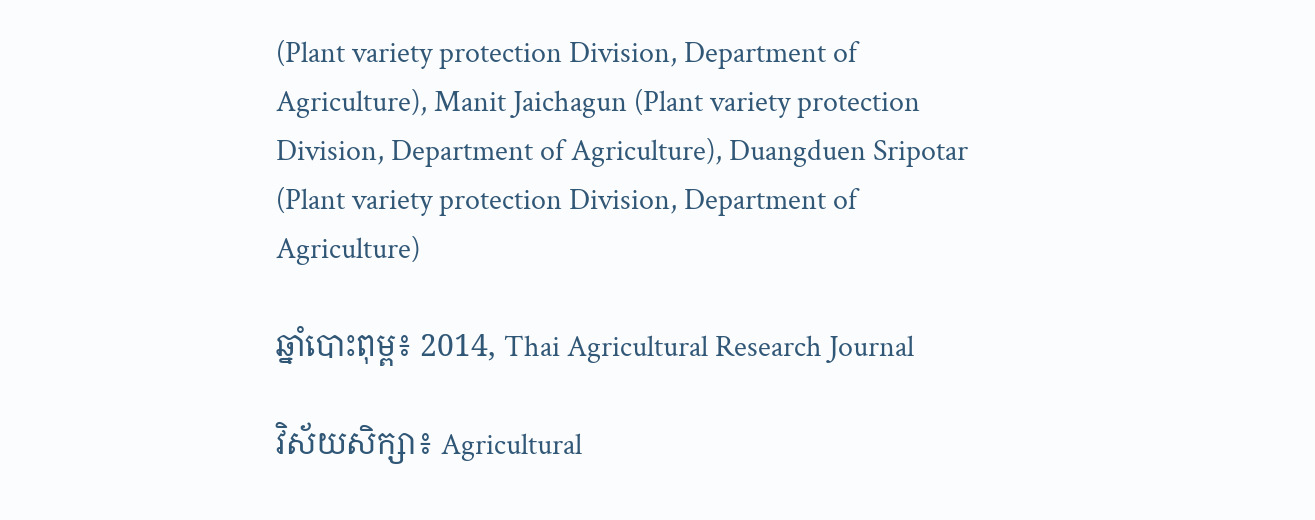(Plant variety protection Division, Department of Agriculture), Manit Jaichagun (Plant variety protection Division, Department of Agriculture), Duangduen Sripotar (Plant variety protection Division, Department of Agriculture)

ឆ្នាំបោះពុម្ព៖ 2014, Thai Agricultural Research Journal

វិស័យសិក្សា៖ Agricultural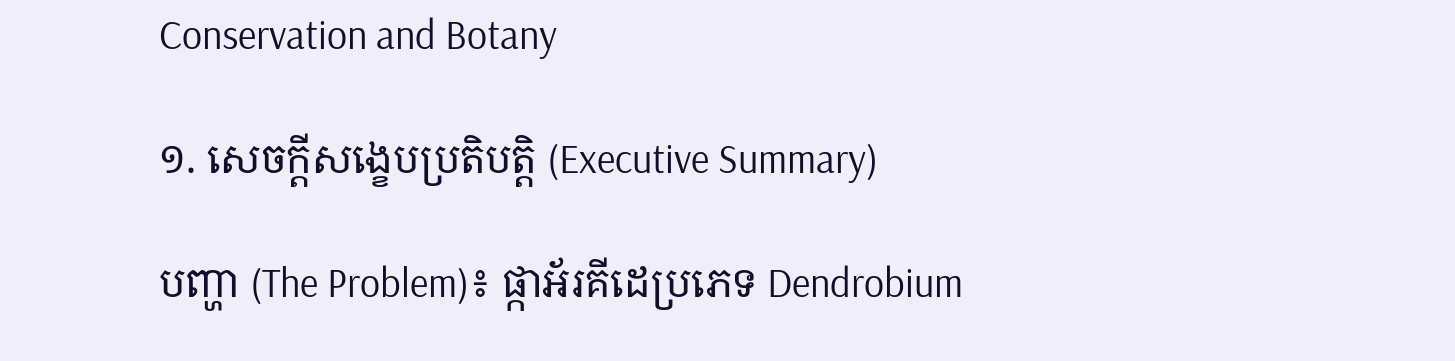Conservation and Botany

១. សេចក្តីសង្ខេបប្រតិបត្តិ (Executive Summary)

បញ្ហា (The Problem)៖ ផ្កាអ័រគីដេប្រភេទ Dendrobium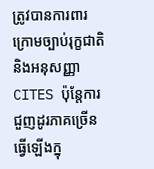ត្រូវបានការពារក្រោមច្បាប់រុក្ខជាតិ និងអនុសញ្ញា CITES ប៉ុន្តែការជួញដូរភាគច្រើនធ្វើឡើងក្នុ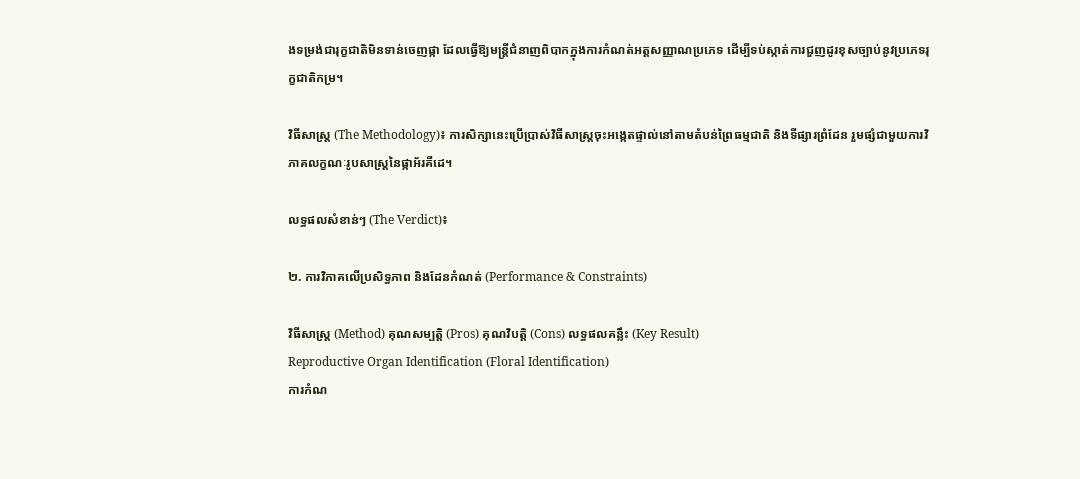ងទម្រង់ជារុក្ខជាតិមិនទាន់ចេញផ្កា ដែលធ្វើឱ្យមន្ត្រីជំនាញពិបាកក្នុងការកំណត់អត្តសញ្ញាណប្រភេទ ដើម្បីទប់ស្កាត់ការជួញដូរខុសច្បាប់នូវប្រភេទរុក្ខជាតិកម្រ។

វិធីសាស្ត្រ (The Methodology)៖ ការសិក្សានេះប្រើប្រាស់វិធីសាស្ត្រចុះអង្កេតផ្ទាល់នៅតាមតំបន់ព្រៃធម្មជាតិ និងទីផ្សារព្រំដែន រួមផ្សំជាមួយការវិភាគលក្ខណៈរូបសាស្ត្រនៃផ្កាអ័រគីដេ។

លទ្ធផលសំខាន់ៗ (The Verdict)៖

២. ការវិភាគលើប្រសិទ្ធភាព និងដែនកំណត់ (Performance & Constraints)

វិធីសាស្ត្រ (Method) គុណសម្បត្តិ (Pros) គុណវិបត្តិ (Cons) លទ្ធផលគន្លឹះ (Key Result)
Reproductive Organ Identification (Floral Identification)
ការកំណ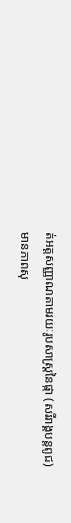ត់អត្តសញ្ញាណតាមរយៈរូបសាស្ត្រនៃផ្កា (សរីរាង្គបន្តពូជ)
មានភាពសុ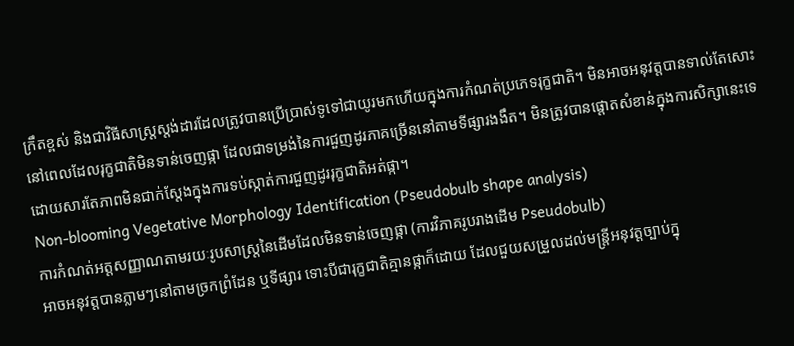ក្រឹតខ្ពស់ និងជាវិធីសាស្ត្រស្តង់ដារដែលត្រូវបានប្រើប្រាស់ទូទៅជាយូរមកហើយក្នុងការកំណត់ប្រភេទរុក្ខជាតិ។ មិនអាចអនុវត្តបានទាល់តែសោះនៅពេលដែលរុក្ខជាតិមិនទាន់ចេញផ្កា ដែលជាទម្រង់នៃការជួញដូរភាគច្រើននៅតាមទីផ្សារងងឹត។ មិនត្រូវបានផ្តោតសំខាន់ក្នុងការសិក្សានេះទេ ដោយសារតែភាពមិនជាក់ស្តែងក្នុងការទប់ស្កាត់ការជួញដូររុក្ខជាតិអត់ផ្កា។
Non-blooming Vegetative Morphology Identification (Pseudobulb shape analysis)
ការកំណត់អត្តសញ្ញាណតាមរយៈរូបសាស្ត្រនៃដើមដែលមិនទាន់ចេញផ្កា (ការវិភាគរូបរាងដើម Pseudobulb)
អាចអនុវត្តបានភ្លាមៗនៅតាមច្រកព្រំដែន ឬទីផ្សារ ទោះបីជារុក្ខជាតិគ្មានផ្កាក៏ដោយ ដែលជួយសម្រួលដល់មន្ត្រីអនុវត្តច្បាប់ក្នុ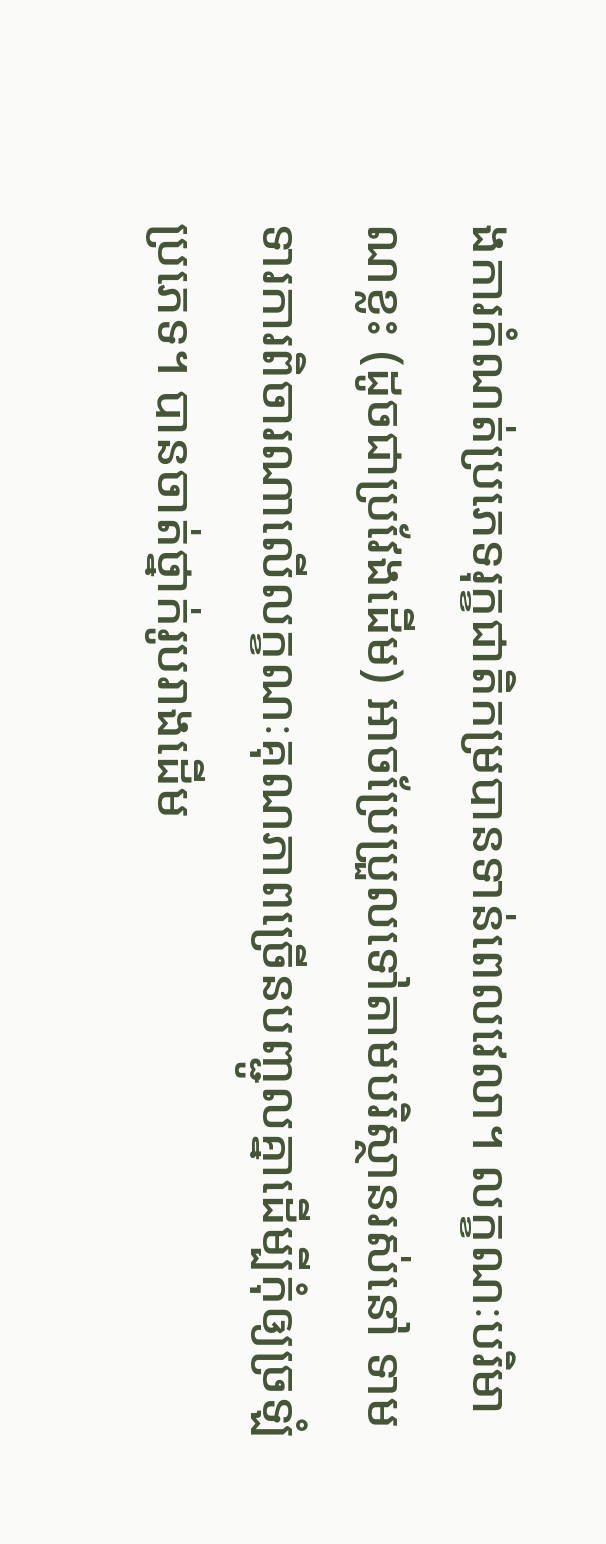ងការកំណត់ប្រភេទរុក្ខជាតិកម្របានទាន់ពេលវេលា។ លក្ខណៈបរិមាណខ្លះ (ដូចជាប្រវែងដើម) អាចប្រែប្រួលទៅតាមបរិស្ថានរស់នៅ ទាមទារការពិចារណាលើលក្ខណៈគុណភាពច្រើនបញ្ជូលគ្នាដើម្បីកុំឲ្យច្រឡំប្រភេទ។ បានចាត់ថ្នាក់រូបរាងដើម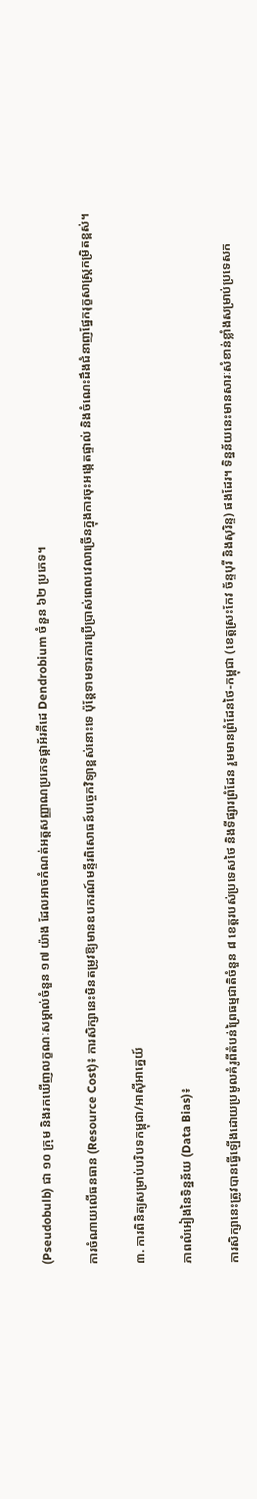(Pseudobulb) ជា ១០ ក្រុម និងរកឃើញលក្ខណៈសម្គាល់ចំនួន ១៧ យ៉ាង ដែលអាចកំណត់អត្តសញ្ញាណប្រភេទផ្កាអ័រគីដេ Dendrobium ចំនួន ៦២ ប្រភេទ។

ការចំណាយលើធនធាន (Resource Cost)៖ ការសិក្សានេះមិនតម្រូវឱ្យមានឧបករណ៍មន្ទីរពិសោធន៍បច្ចេកវិទ្យាខ្ពស់នោះទេ ប៉ុន្តែទាមទារការប្រើប្រាស់ពេលវេលាច្រើនក្នុងការចុះអង្កេតផ្ទាល់ និងចំណេះដឹងជំនាញផ្នែករុក្ខសាស្ត្រកម្រិតខ្ពស់។

៣. ការពិនិត្យសម្រាប់បរិបទកម្ពុជា/អាស៊ីអាគ្នេយ៍

ភាពលំអៀងនៃទិន្នន័យ (Data Bias)៖

ការសិក្សានេះត្រូវបានធ្វើឡើងដោយប្រមូលគំរូពីតំបន់ព្រៃធម្មជាតិចំនួន ៨ ខេត្តរបស់ប្រទេសថៃ និងទីផ្សារព្រំដែន រួមមានព្រំដែនថៃ-កម្ពុជា (ខេត្តស្រះកែវ ច័ន្ទបុរី និងសុរិន្ទ) ផងដែរ។ ទិន្នន័យនេះមានសារៈសំខាន់ខ្លាំងសម្រាប់ប្រទេសក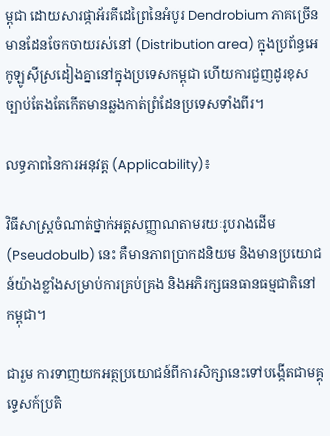ម្ពុជា ដោយសារផ្កាអ័រគីដេព្រៃនៃអំបូរ Dendrobium ភាគច្រើនមានដែនចែកចាយរស់នៅ (Distribution area) ក្នុងប្រព័ន្ធអេកូឡូស៊ីស្រដៀងគ្នានៅក្នុងប្រទេសកម្ពុជា ហើយការជួញដូរខុសច្បាប់តែងតែកើតមានឆ្លងកាត់ព្រំដែនប្រទេសទាំងពីរ។

លទ្ធភាពនៃការអនុវត្ត (Applicability)៖

វិធីសាស្ត្រចំណាត់ថ្នាក់អត្តសញ្ញាណតាមរយៈរូបរាងដើម (Pseudobulb) នេះ គឺមានភាពប្រាកដនិយម និងមានប្រយោជន៍យ៉ាងខ្លាំងសម្រាប់ការគ្រប់គ្រង និងអភិរក្សធនធានធម្មជាតិនៅកម្ពុជា។

ជារួម ការទាញយកអត្ថប្រយោជន៍ពីការសិក្សានេះទៅបង្កើតជាមគ្គុទ្ទេសក៍ប្រតិ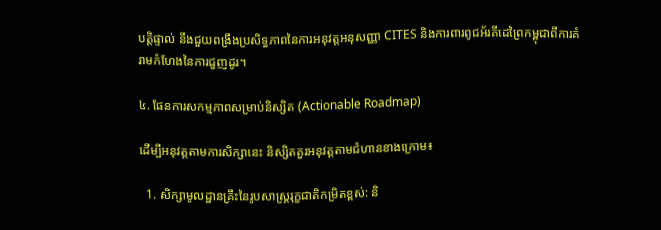បត្តិផ្ទាល់ នឹងជួយពង្រឹងប្រសិទ្ធភាពនៃការអនុវត្តអនុសញ្ញា CITES និងការពារពូជអ័រគីដេព្រៃកម្ពុជាពីការគំរាមកំហែងនៃការជួញដូរ។

៤. ផែនការសកម្មភាពសម្រាប់និស្សិត (Actionable Roadmap)

ដើម្បីអនុវត្តតាមការសិក្សានេះ និស្សិតគួរអនុវត្តតាមជំហានខាងក្រោម៖

  1. សិក្សាមូលដ្ឋានគ្រឹះនៃរូបសាស្ត្ររុក្ខជាតិកម្រិតខ្ពស់: និ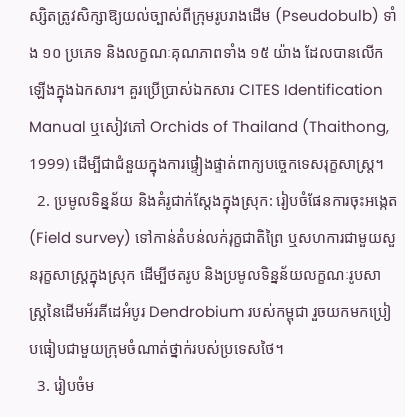ស្សិតត្រូវសិក្សាឱ្យយល់ច្បាស់ពីក្រុមរូបរាងដើម (Pseudobulb) ទាំង ១០ ប្រភេទ និងលក្ខណៈគុណភាពទាំង ១៥ យ៉ាង ដែលបានលើកឡើងក្នុងឯកសារ។ គួរប្រើប្រាស់ឯកសារ CITES Identification Manual ឬសៀវភៅ Orchids of Thailand (Thaithong, 1999) ដើម្បីជាជំនួយក្នុងការផ្ទៀងផ្ទាត់ពាក្យបច្ចេកទេសរុក្ខសាស្ត្រ។
  2. ប្រមូលទិន្នន័យ និងគំរូជាក់ស្តែងក្នុងស្រុក: រៀបចំផែនការចុះអង្កេត (Field survey) ទៅកាន់តំបន់លក់រុក្ខជាតិព្រៃ ឬសហការជាមួយសួនរុក្ខសាស្ត្រក្នុងស្រុក ដើម្បីថតរូប និងប្រមូលទិន្នន័យលក្ខណៈរូបសាស្ត្រនៃដើមអ័រគីដេអំបូរ Dendrobium របស់កម្ពុជា រួចយកមកប្រៀបធៀបជាមួយក្រុមចំណាត់ថ្នាក់របស់ប្រទេសថៃ។
  3. រៀបចំម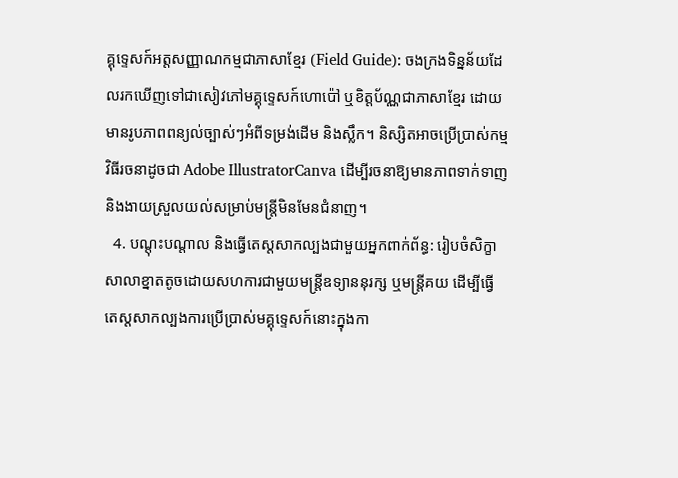គ្គុទ្ទេសក៍អត្តសញ្ញាណកម្មជាភាសាខ្មែរ (Field Guide): ចងក្រងទិន្នន័យដែលរកឃើញទៅជាសៀវភៅមគ្គុទ្ទេសក៍ហោប៉ៅ ឬខិត្តប័ណ្ណជាភាសាខ្មែរ ដោយមានរូបភាពពន្យល់ច្បាស់ៗអំពីទម្រង់ដើម និងស្លឹក។ និស្សិតអាចប្រើប្រាស់កម្មវិធីរចនាដូចជា Adobe IllustratorCanva ដើម្បីរចនាឱ្យមានភាពទាក់ទាញ និងងាយស្រួលយល់សម្រាប់មន្ត្រីមិនមែនជំនាញ។
  4. បណ្តុះបណ្តាល និងធ្វើតេស្តសាកល្បងជាមួយអ្នកពាក់ព័ន្ធ: រៀបចំសិក្ខាសាលាខ្នាតតូចដោយសហការជាមួយមន្ត្រីឧទ្យាននុរក្ស ឬមន្ត្រីគយ ដើម្បីធ្វើតេស្តសាកល្បងការប្រើប្រាស់មគ្គុទ្ទេសក៍នោះក្នុងកា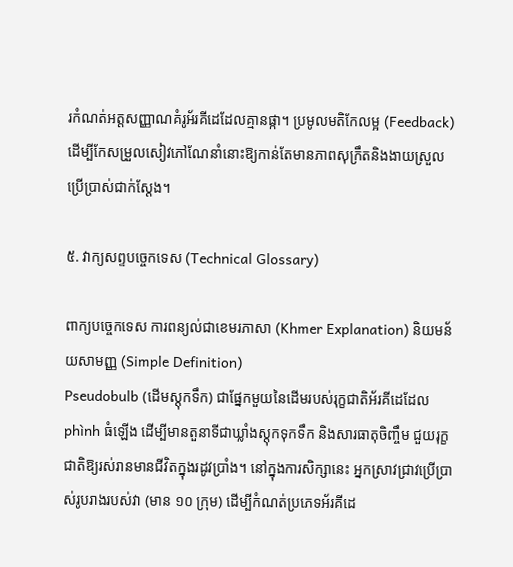រកំណត់អត្តសញ្ញាណគំរូអ័រគីដេដែលគ្មានផ្កា។ ប្រមូលមតិកែលម្អ (Feedback) ដើម្បីកែសម្រួលសៀវភៅណែនាំនោះឱ្យកាន់តែមានភាពសុក្រឹតនិងងាយស្រួលប្រើប្រាស់ជាក់ស្តែង។

៥. វាក្យសព្ទបច្ចេកទេស (Technical Glossary)

ពាក្យបច្ចេកទេស ការពន្យល់ជាខេមរភាសា (Khmer Explanation) និយមន័យសាមញ្ញ (Simple Definition)
Pseudobulb (ដើមស្តុកទឹក) ជាផ្នែកមួយនៃដើមរបស់រុក្ខជាតិអ័រគីដេដែល phình ធំឡើង ដើម្បីមានតួនាទីជាឃ្លាំងស្តុកទុកទឹក និងសារធាតុចិញ្ចឹម ជួយរុក្ខជាតិឱ្យរស់រានមានជីវិតក្នុងរដូវប្រាំង។ នៅក្នុងការសិក្សានេះ អ្នកស្រាវជ្រាវប្រើប្រាស់រូបរាងរបស់វា (មាន ១០ ក្រុម) ដើម្បីកំណត់ប្រភេទអ័រគីដេ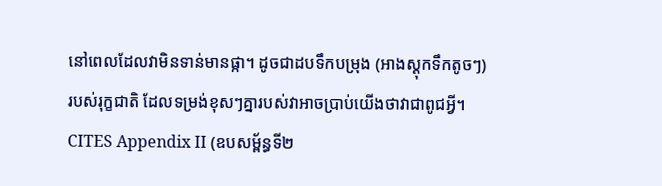នៅពេលដែលវាមិនទាន់មានផ្កា។ ដូចជាដបទឹកបម្រុង (អាងស្តុកទឹកតូចៗ) របស់រុក្ខជាតិ ដែលទម្រង់ខុសៗគ្នារបស់វាអាចប្រាប់យើងថាវាជាពូជអ្វី។
CITES Appendix II (ឧបសម្ព័ន្ធទី២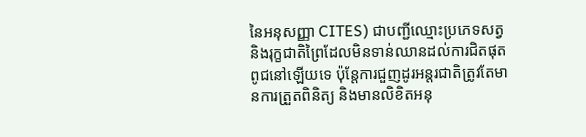នៃអនុសញ្ញា CITES) ជាបញ្ជីឈ្មោះប្រភេទសត្វ និងរុក្ខជាតិព្រៃដែលមិនទាន់ឈានដល់ការជិតផុតពូជនៅឡើយទេ ប៉ុន្តែការជួញដូរអន្តរជាតិត្រូវតែមានការត្រួតពិនិត្យ និងមានលិខិតអនុ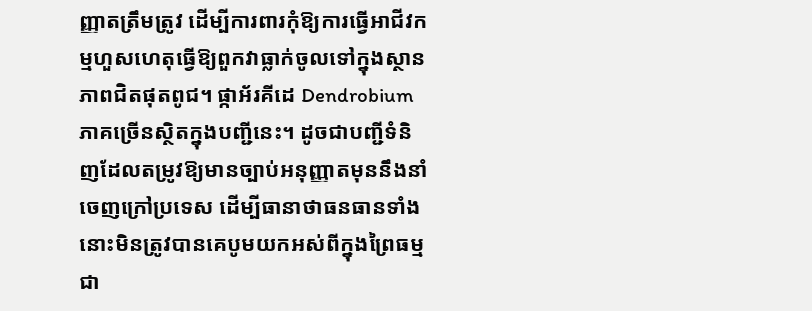ញ្ញាតត្រឹមត្រូវ ដើម្បីការពារកុំឱ្យការធ្វើអាជីវកម្មហួសហេតុធ្វើឱ្យពួកវាធ្លាក់ចូលទៅក្នុងស្ថានភាពជិតផុតពូជ។ ផ្កាអ័រគីដេ Dendrobium ភាគច្រើនស្ថិតក្នុងបញ្ជីនេះ។ ដូចជាបញ្ជីទំនិញដែលតម្រូវឱ្យមានច្បាប់អនុញ្ញាតមុននឹងនាំចេញក្រៅប្រទេស ដើម្បីធានាថាធនធានទាំងនោះមិនត្រូវបានគេបូមយកអស់ពីក្នុងព្រៃធម្មជា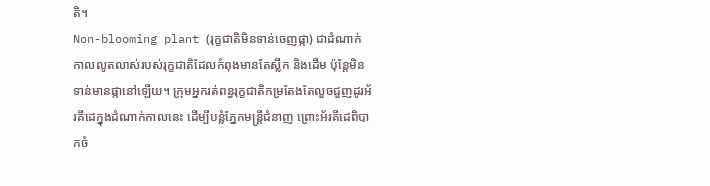តិ។
Non-blooming plant (រុក្ខជាតិមិនទាន់ចេញផ្កា) ជាដំណាក់កាលលូតលាស់របស់រុក្ខជាតិដែលកំពុងមានតែស្លឹក និងដើម ប៉ុន្តែមិនទាន់មានផ្កានៅឡើយ។ ក្រុមអ្នករត់ពន្ធរុក្ខជាតិកម្រតែងតែលួចជួញដូរអ័រគីដេក្នុងដំណាក់កាលនេះ ដើម្បីបន្លំភ្នែកមន្ត្រីជំនាញ ព្រោះអ័រគីដេពិបាកចំ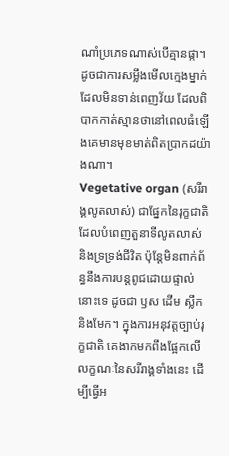ណាំប្រភេទណាស់បើគ្មានផ្កា។ ដូចជាការសម្លឹងមើលក្មេងម្នាក់ដែលមិនទាន់ពេញវ័យ ដែលពិបាកកាត់ស្មានថានៅពេលធំឡើងគេមានមុខមាត់ពិតប្រាកដយ៉ាងណា។
Vegetative organ (សរីរាង្គលូតលាស់) ជាផ្នែកនៃរុក្ខជាតិដែលបំពេញតួនាទីលូតលាស់ និងទ្រទ្រង់ជីវិត ប៉ុន្តែមិនពាក់ព័ន្ធនឹងការបន្តពូជដោយផ្ទាល់នោះទេ ដូចជា ឫស ដើម ស្លឹក និងមែក។ ក្នុងការអនុវត្តច្បាប់រុក្ខជាតិ គេងាកមកពឹងផ្អែកលើលក្ខណៈនៃសរីរាង្គទាំងនេះ ដើម្បីធ្វើអ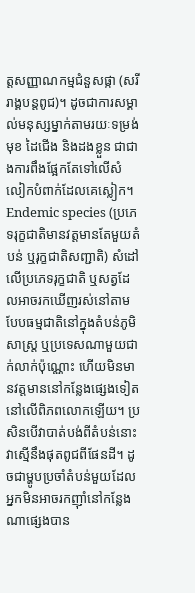ត្តសញ្ញាណកម្មជំនួសផ្កា (សរីរាង្គបន្តពូជ)។ ដូចជាការសម្គាល់មនុស្សម្នាក់តាមរយៈទម្រង់មុខ ដៃជើង និងដងខ្លួន ជាជាងការពឹងផ្អែកតែទៅលើសំលៀកបំពាក់ដែលគេស្លៀក។
Endemic species (ប្រភេទរុក្ខជាតិមានវត្តមានតែមួយតំបន់ ឬរុក្ខជាតិសញ្ជាតិ) សំដៅលើប្រភេទរុក្ខជាតិ ឬសត្វដែលអាចរកឃើញរស់នៅតាមបែបធម្មជាតិនៅក្នុងតំបន់ភូមិសាស្ត្រ ឬប្រទេសណាមួយជាក់លាក់ប៉ុណ្ណោះ ហើយមិនមានវត្តមាននៅកន្លែងផ្សេងទៀតនៅលើពិភពលោកឡើយ។ ប្រសិនបើវាបាត់បង់ពីតំបន់នោះ វាស្មើនឹងផុតពូជពីផែនដី។ ដូចជាម្ហូបប្រចាំតំបន់មួយដែលអ្នកមិនអាចរកញ៉ាំនៅកន្លែងណាផ្សេងបាន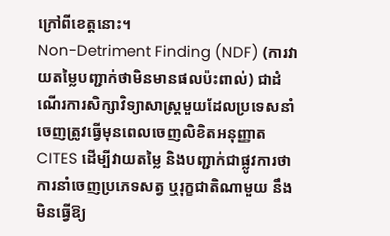ក្រៅពីខេត្តនោះ។
Non-Detriment Finding (NDF) (ការវាយតម្លៃបញ្ជាក់ថាមិនមានផលប៉ះពាល់) ជាដំណើរការសិក្សាវិទ្យាសាស្ត្រមួយដែលប្រទេសនាំចេញត្រូវធ្វើមុនពេលចេញលិខិតអនុញ្ញាត CITES ដើម្បីវាយតម្លៃ និងបញ្ជាក់ជាផ្លូវការថា ការនាំចេញប្រភេទសត្វ ឬរុក្ខជាតិណាមួយ នឹងមិនធ្វើឱ្យ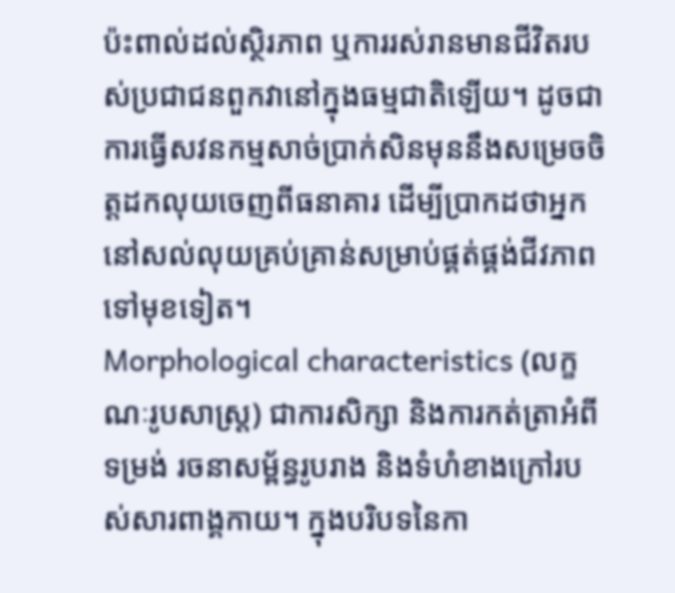ប៉ះពាល់ដល់ស្ថិរភាព ឬការរស់រានមានជីវិតរបស់ប្រជាជនពួកវានៅក្នុងធម្មជាតិឡើយ។ ដូចជាការធ្វើសវនកម្មសាច់ប្រាក់សិនមុននឹងសម្រេចចិត្តដកលុយចេញពីធនាគារ ដើម្បីប្រាកដថាអ្នកនៅសល់លុយគ្រប់គ្រាន់សម្រាប់ផ្គត់ផ្គង់ជីវភាពទៅមុខទៀត។
Morphological characteristics (លក្ខណៈរូបសាស្ត្រ) ជាការសិក្សា និងការកត់ត្រាអំពីទម្រង់ រចនាសម្ព័ន្ធរូបរាង និងទំហំខាងក្រៅរបស់សារពាង្គកាយ។ ក្នុងបរិបទនៃកា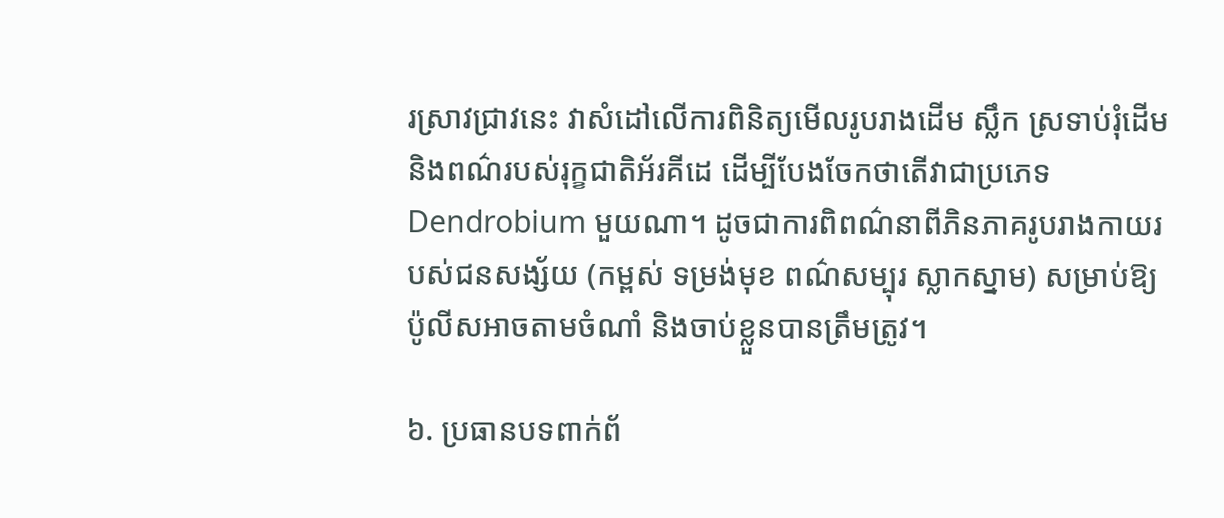រស្រាវជ្រាវនេះ វាសំដៅលើការពិនិត្យមើលរូបរាងដើម ស្លឹក ស្រទាប់រុំដើម និងពណ៌របស់រុក្ខជាតិអ័រគីដេ ដើម្បីបែងចែកថាតើវាជាប្រភេទ Dendrobium មួយណា។ ដូចជាការពិពណ៌នាពីភិនភាគរូបរាងកាយរបស់ជនសង្ស័យ (កម្ពស់ ទម្រង់មុខ ពណ៌សម្បុរ ស្លាកស្នាម) សម្រាប់ឱ្យប៉ូលីសអាចតាមចំណាំ និងចាប់ខ្លួនបានត្រឹមត្រូវ។

៦. ប្រធានបទពាក់ព័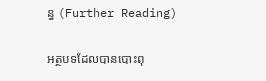ន្ធ (Further Reading)

អត្ថបទដែលបានបោះពុ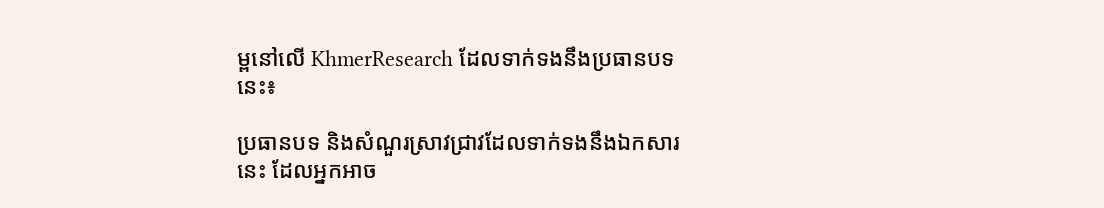ម្ពនៅលើ KhmerResearch ដែលទាក់ទងនឹងប្រធានបទនេះ៖

ប្រធានបទ និងសំណួរស្រាវជ្រាវដែលទាក់ទងនឹងឯកសារនេះ ដែលអ្នកអាច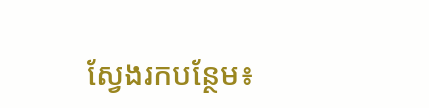ស្វែងរកបន្ថែម៖